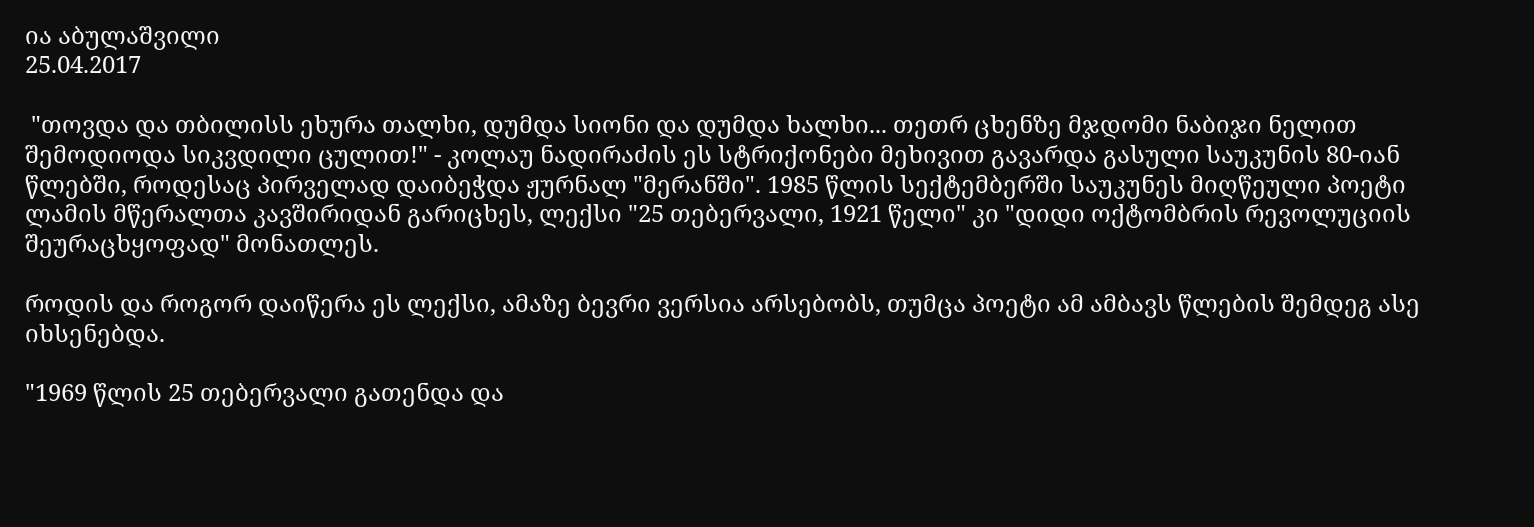ია აბულაშვილი
25.04.2017

 "თოვდა და თბილისს ეხურა თალხი, დუმდა სიონი და დუმდა ხალხი... თეთრ ცხენზე მჯდომი ნაბიჯი ნელით შემოდიოდა სიკვდილი ცულით!" - კოლაუ ნადირაძის ეს სტრიქონები მეხივით გავარდა გასული საუკუნის 80-იან წლებში, როდესაც პირველად დაიბეჭდა ჟურნალ "მერანში". 1985 წლის სექტემბერში საუკუნეს მიღწეული პოეტი ლამის მწერალთა კავშირიდან გარიცხეს, ლექსი "25 თებერვალი, 1921 წელი" კი "დიდი ოქტომბრის რევოლუციის შეურაცხყოფად" მონათლეს.

როდის და როგორ დაიწერა ეს ლექსი, ამაზე ბევრი ვერსია არსებობს, თუმცა პოეტი ამ ამბავს წლების შემდეგ ასე იხსენებდა.

"1969 წლის 25 თებერვალი გათენდა და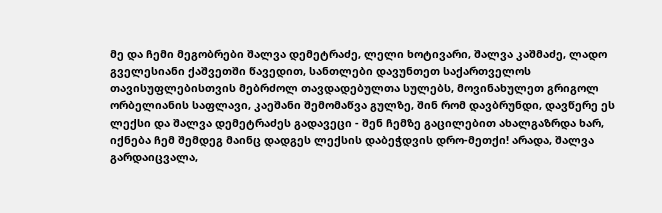მე და ჩემი მეგობრები შალვა დემეტრაძე, ლელი ხოტივარი, შალვა კაშმაძე, ლადო გველესიანი ქაშვეთში წავედით, სანთლები დავუნთეთ საქართველოს თავისუფლებისთვის მებრძოლ თავდადებულთა სულებს, მოვინახულეთ გრიგოლ ორბელიანის საფლავი, კაეშანი შემომაწვა გულზე, შინ რომ დავბრუნდი, დავწერე ეს ლექსი და შალვა დემეტრაძეს გადავეცი - შენ ჩემზე გაცილებით ახალგაზრდა ხარ, იქნება ჩემ შემდეგ მაინც დადგეს ლექსის დაბეჭდვის დრო-მეთქი! არადა, შალვა გარდაიცვალა,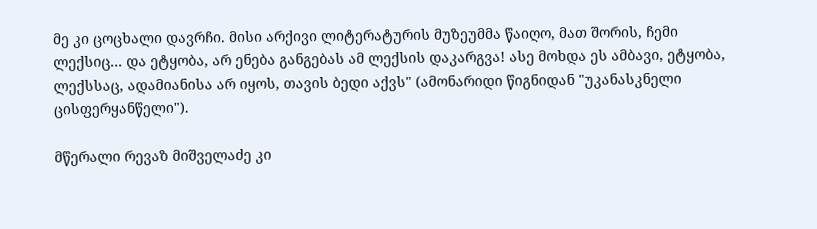მე კი ცოცხალი დავრჩი. მისი არქივი ლიტერატურის მუზეუმმა წაიღო, მათ შორის, ჩემი ლექსიც... და ეტყობა, არ ენება განგებას ამ ლექსის დაკარგვა! ასე მოხდა ეს ამბავი, ეტყობა, ლექსსაც, ადამიანისა არ იყოს, თავის ბედი აქვს" (ამონარიდი წიგნიდან "უკანასკნელი ცისფერყანწელი").

მწერალი რევაზ მიშველაძე კი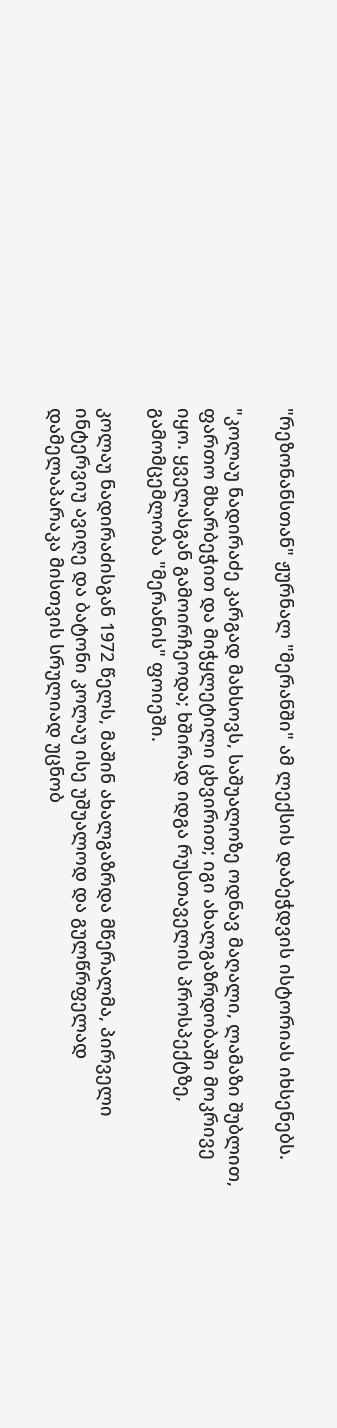"რეზონანსთან" ჟურნალ "მერანში" ამ ლექსის დაბეჭდვის ისტორიას იხსენებს.

"კოლაუ ნადირაძე კარგად მახსოვს, საშუალოზე ოდნავ მაღალი, ლამაზი შუბლით, ფართო მხარბეჭით და მიჭყლეტილი ცხვირით; იგი ახალგაზრდობაში მოკრივე იყო. ყველასგან გამოირჩეოდა; ხშირად იდგა რუსთაველის პროსპექტზე, გამომცემლობა "მერანის" ფოიეში.

კოლაუ ნადირაძისგან 1972 წელს, მაშინ ახალგაზრდა მწერალმა, პირველი ინტერვიუ ავიღე და ბატონი კოლაუ ისე უშუალოდ და გულწრფელად დამელაპარაკა მისთვის სრულიად უცნობ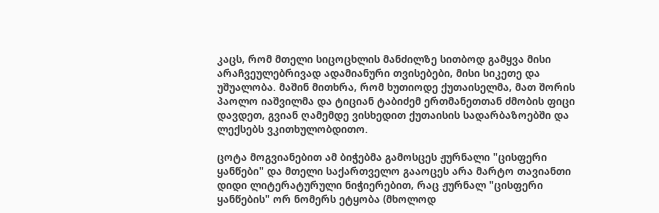კაცს, რომ მთელი სიცოცხლის მანძილზე სითბოდ გამყვა მისი არაჩვეულებრივად ადამიანური თვისებები, მისი სიკეთე და უშუალობა. მაშინ მითხრა, რომ ხუთიოდე ქუთაისელმა, მათ შორის პაოლო იაშვილმა და ტიციან ტაბიძემ ერთმანეთთან ძმობის ფიცი დავდეთ, გვიან ღამემდე ვისხედით ქუთაისის სადარბაზოებში და ლექსებს ვკითხულობდითო.

ცოტა მოგვიანებით ამ ბიჭებმა გამოსცეს ჟურნალი "ცისფერი ყანწები" და მთელი საქართველო გააოცეს არა მარტო თავიანთი დიდი ლიტერატურული ნიჭიერებით, რაც ჟურნალ "ცისფერი ყანწების" ორ ნომერს ეტყობა (მხოლოდ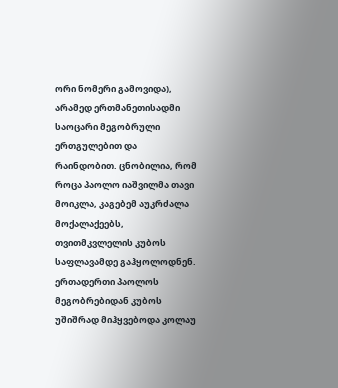ორი ნომერი გამოვიდა), არამედ ერთმანეთისადმი საოცარი მეგობრული ერთგულებით და რაინდობით. ცნობილია, რომ როცა პაოლო იაშვილმა თავი მოიკლა, კაგებემ აუკრძალა მოქალაქეებს, თვითმკვლელის კუბოს საფლავამდე გაჰყოლოდნენ. ერთადერთი პაოლოს მეგობრებიდან კუბოს უშიშრად მიჰყვებოდა კოლაუ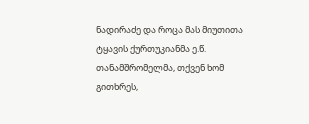ნადირაძე და როცა მას მიუთითა ტყავის ქურთუკიანმა ე.წ. თანამშრომელმა, თქვენ ხომ გითხრეს,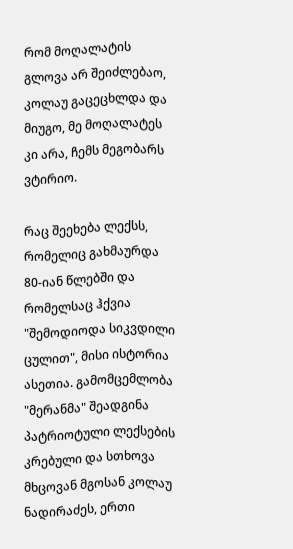რომ მოღალატის გლოვა არ შეიძლებაო, კოლაუ გაცეცხლდა და მიუგო, მე მოღალატეს კი არა, ჩემს მეგობარს ვტირიო.

რაც შეეხება ლექსს, რომელიც გახმაურდა 80-იან წლებში და რომელსაც ჰქვია "შემოდიოდა სიკვდილი ცულით", მისი ისტორია ასეთია. გამომცემლობა "მერანმა" შეადგინა პატრიოტული ლექსების კრებული და სთხოვა მხცოვან მგოსან კოლაუ ნადირაძეს, ერთი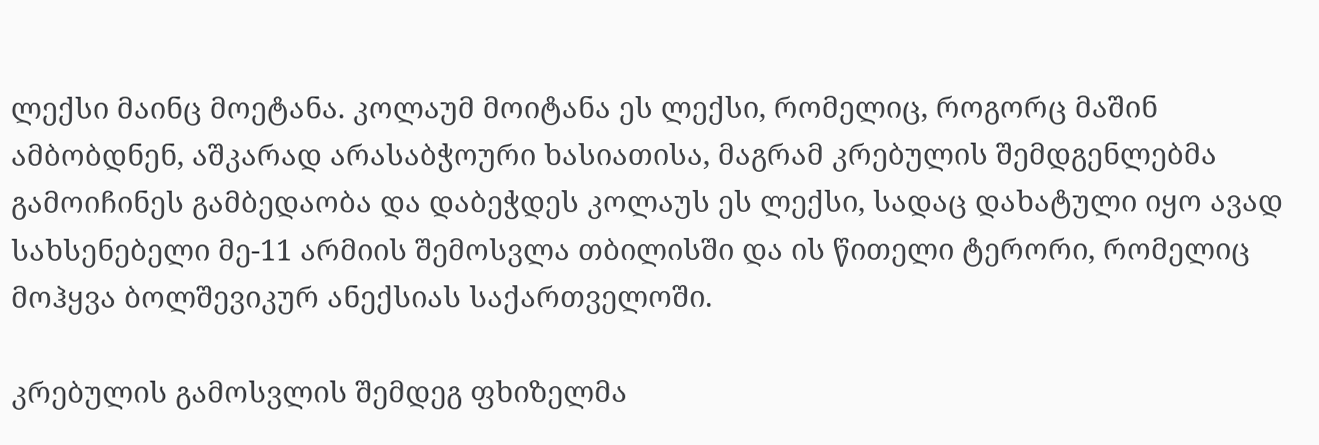ლექსი მაინც მოეტანა. კოლაუმ მოიტანა ეს ლექსი, რომელიც, როგორც მაშინ ამბობდნენ, აშკარად არასაბჭოური ხასიათისა, მაგრამ კრებულის შემდგენლებმა გამოიჩინეს გამბედაობა და დაბეჭდეს კოლაუს ეს ლექსი, სადაც დახატული იყო ავად სახსენებელი მე-11 არმიის შემოსვლა თბილისში და ის წითელი ტერორი, რომელიც მოჰყვა ბოლშევიკურ ანექსიას საქართველოში.

კრებულის გამოსვლის შემდეგ ფხიზელმა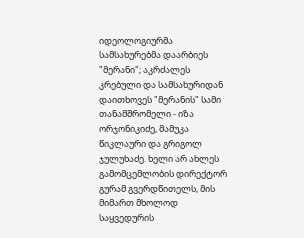იდეოლოგიურმა სამსახურებმა დაარბიეს "მერანი"; აკრძალეს კრებული და სამსახურიდან დაითხოვეს "მერანის" სამი თანამშრომელი - იზა ორჯონიკიძე, მამუკა წიკლაური და გრიგოლ ჯულუხაძე. ხელი არ ახლეს გამომცემლობის დირექტორ გურამ გვერდწითელს, მის მიმართ მხოლოდ საყვედურის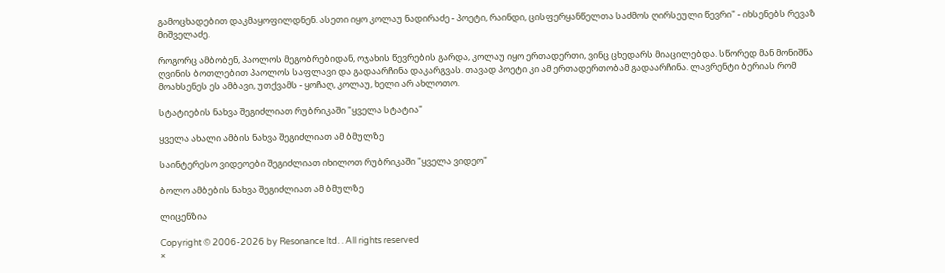გამოცხადებით დაკმაყოფილდნენ. ასეთი იყო კოლაუ ნადირაძე - პოეტი, რაინდი, ცისფერყანწელთა საძმოს ღირსეული წევრი" - იხსენებს რევაზ მიშველაძე.

როგორც ამბობენ, პაოლოს მეგობრებიდან, ოჯახის წევრების გარდა, კოლაუ იყო ერთადერთი, ვინც ცხედარს მიაცილებდა. სწორედ მან მონიშნა ღვინის ბოთლებით პაოლოს საფლავი და გადაარჩინა დაკარგვას. თავად პოეტი კი ამ ერთადერთობამ გადაარჩინა. ლავრენტი ბერიას რომ მოახსენეს ეს ამბავი, უთქვამს - ყოჩაღ, კოლაუ, ხელი არ ახლოთო.

სტატიების ნახვა შეგიძლიათ რუბრიკაში "ყველა სტატია"

ყველა ახალი ამბის ნახვა შეგიძლიათ ამ ბმულზე

საინტერესო ვიდეოები შეგიძლიათ იხილოთ რუბრიკაში "ყველა ვიდეო"

ბოლო ამბების ნახვა შეგიძლიათ ამ ბმულზე

ლიცენზია

Copyright © 2006-2026 by Resonance ltd. . All rights reserved
×